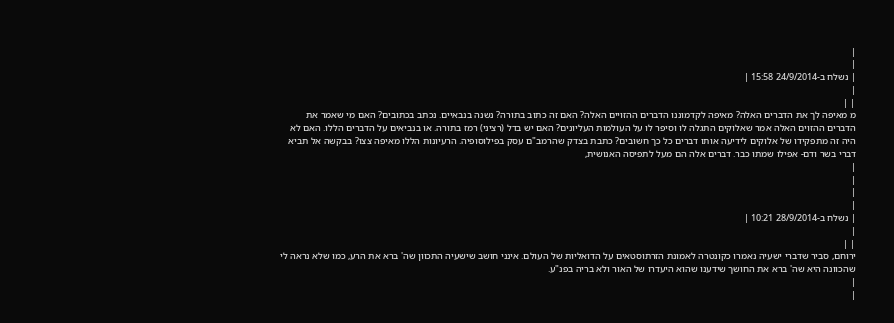|
|
| נשלח ב-24/9/2014 15:58 |
|
| |
מ מאיפה לך את הדברים האלה? מאיפה לקדמוננו הדברים ההזויים האלה? האם זה כתוב בתורה? נשנה בנבאיים. נכתב בכתובים? האם מי שאמר את הדברים ההזוים האלה אמר שאלוקים התגלה לו וסיפר לו על העולמות העליונים? האם יש בדל (רציני) רמז בתורה. או בנביאים על הדברים הללו. האם לא היה זה מתפקידו של אלוקים לידיעה אותו דברים כל כך חשובים? כתבת בצדק שהרמב"ם עסק בפילוסופיה. הרעיונות הללו מאיפה צצו? בבקשה אל תביא דברי בשר ודם- אפילו שמתו כבר. דברים אלה הם מעל לתפיסה האנושית,
|
|
|
|
| נשלח ב-28/9/2014 10:21 |
|
| |
ירוחם, סביר שדברי ישעיה נאמרו כקונטרה לאמונת הזרתוסטאים על הדואליות של העולם. אינני חושב שישעיה התכוון שה' ברא את הרע, כמו שלא נראה לי שהכוונה היא שה' ברא את החושך שידענו שהוא היעדרו של האור ולא בריה בפנ"ע.
|
|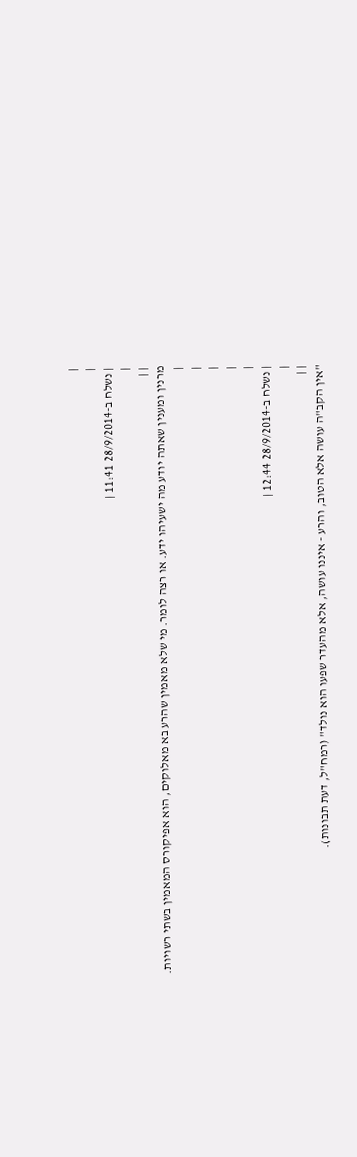|
|
| נשלח ב-28/9/2014 11:41 |
|
| |
מרנין ומענין שאתה יודע מה ישעיהו ידע. או רצה לומר. מי שלא מאמין שהרע בא מאלוקים, הוא אפיקורס המאמין בשתי רשויות.
|
|
|
|
|
| נשלח ב-28/9/2014 12:44 |
|
| |
"אין הקב"ה עושה אלא הטוב, והרע - איננו עושה, אלא מהעדר שפעו הוא נולד" (רמח"ל, דעת תבונות).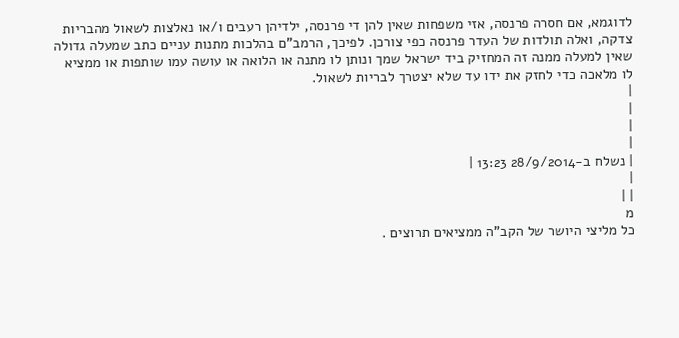לדוגמא, אם חסרה פרנסה, אזי משפחות שאין להן די פרנסה, ילדיהן רעבים ו/או נאלצות לשאול מהבריות צדקה, ואלה תולדות של העדר פרנסה כפי צורכן. לפיכך, הרמב"ם בהלכות מתנות עניים כתב שמעלה גדולה שאין למעלה ממנה זה המחזיק ביד ישראל שמך ונותן לו מתנה או הלואה או עושה עמו שותפות או ממציא לו מלאכה כדי לחזק את ידו עד שלא יצטרך לבריות לשאול.
|
|
|
|
| נשלח ב-28/9/2014 13:23 |
|
| |
מ
כל מליצי היושר של הקב"ה ממציאים תרוצים .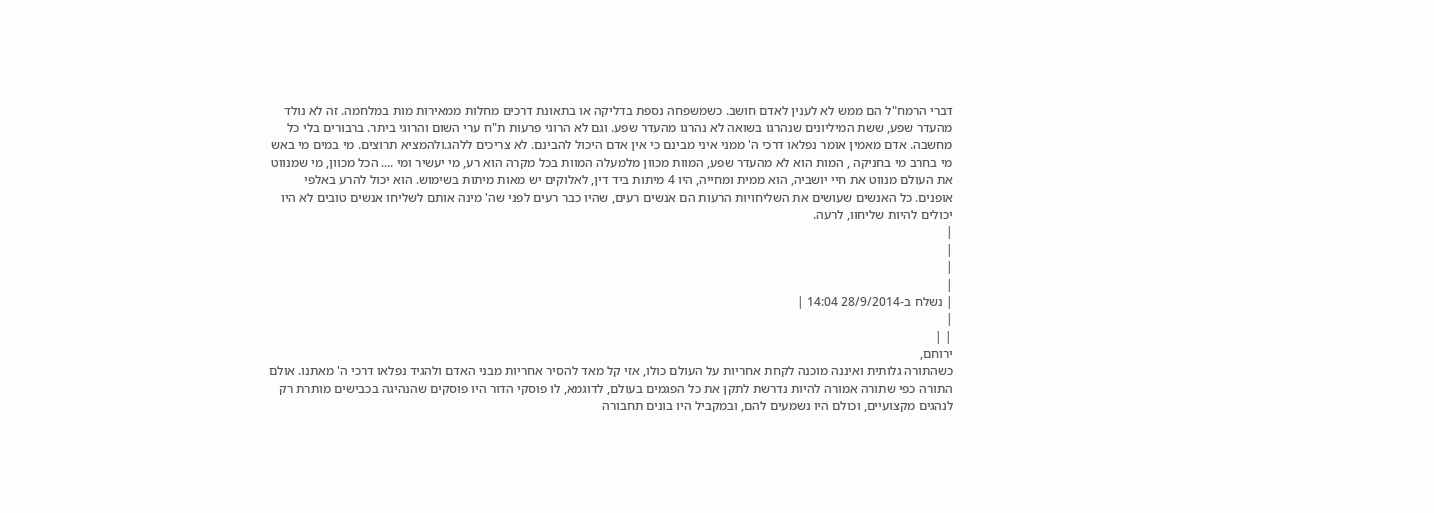דברי הרמח"ל הם ממש לא לענין לאדם חושב. כשמשפחה נספת בדליקה או בתאונת דרכים מחלות ממאירות מות במלחמה. זה לא נולד מהעדר שפע, ששת המיליונים שנהרגו בשואה לא נהרגו מהעדר שפע. וגם לא הרוגי פרעות ת"ח ערי השום והרוגי ביתר. ברבורים בלי כל מחשבה. אדם מאמין אומר נפלאו דרכי ה' ממני איני מבינם כי אין אדם היכול להבינם. לא צריכים ללהג.ולהמציא תרוצים. מי במים מי באש מי בחרב מי בחניקה , המות הוא לא מהעדר שפע, המוות מכוון מלמעלה המוות בכל מקרה הוא רע, מי יעשיר ומי .... הכל מכוון, מי שמנווט את העולם מנווט את חיי יושביה, הוא ממית ומחייה, היו 4 מיתות ביד דין, לאלוקים יש מאות מיתות בשימוש. הוא יכול להרע באלפי אופנים. כל האנשים שעושים את השליחויות הרעות הם אנשים רעים, שהיו כבר רעים לפני שה' מינה אותם לשליחו אנשים טובים לא היו יכולים להיות שליחוו, לרעה.
|
|
|
|
| נשלח ב-28/9/2014 14:04 |
|
| |
ירוחם,
כשהתורה גלותית ואיננה מוכנה לקחת אחריות על העולם כולו, אזי קל מאד להסיר אחריות מבני האדם ולהגיד נפלאו דרכי ה' מאתנו. אולם התורה כפי שתורה אמורה להיות נדרשת לתקן את כל הפגמים בעולם, לדוגמא, לו פוסקי הדור היו פוסקים שהנהיגה בכבישים מותרת רק לנהגים מקצועיים, וכולם היו נשמעים להם, ובמקביל היו בונים תחבורה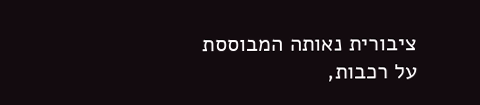ציבורית נאותה המבוססת על רכבות,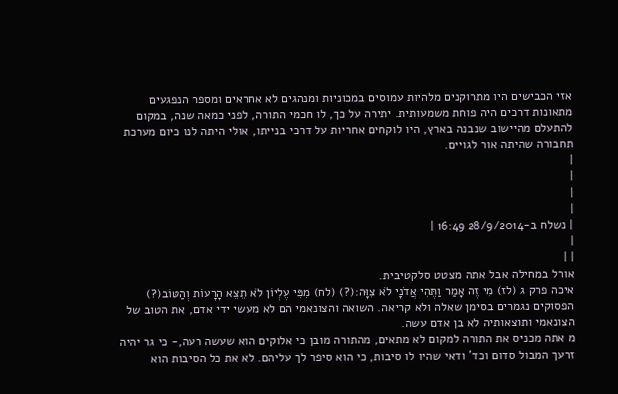אזי הכבישים היו מתרוקנים מלהיות עמוסים במכוניות ומנהגים לא אחראים ומספר הנפגעים מתאונות דרכים היה פוחת משמעותית. יתירה על כך, לו חכמי התורה, לפני כמאה שנה, במקום להתעלם מהיישוב שנבנה בארץ, היו לוקחים אחריות על דרכי בנייתו, אולי היתה לנו כיום מערכת תחבורה שהיתה אור לגויים.
|
|
|
|
| נשלח ב-28/9/2014 16:49 |
|
| |
אורל במחילה אבל אתה מצטט סלקטיבית.
איכה פרק ג (לז) מִי זֶה אָמַר וַתֶּהִי אֲדֹנָי לֹא צִוָּה:(?) (לח) מִפִּי עֶלְיוֹן לֹא תֵצֵא הָרָעוֹת וְהַטּוֹב(?) הפסוקים נגמרים בסימן שאלה ולא קריאה. השואה והצונאמי הם לא מעשי ידי אדם, את הטוב של הצונאמי ותוצאותיה לא בן אדם עשה.
מ אתה מכניס את התורה למקום לא מתאים, מהתורה מובן כי אלוקים הוא שעשה רעה,- כי גר יהיה זרעך המבול סדום וכד' ודאי שהיו לו סיבות, כי הוא סיפר לך עליהם. לא את כל הסיבות הוא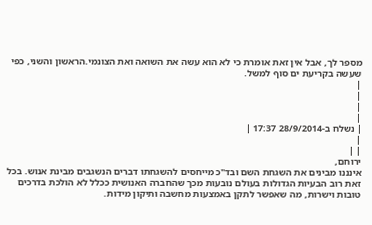מספר לך, אבל אין זאת אומרת כי לא הוא עשה את השואה ואת הצונמי.הראשון והשני, כפי שעשה בקריעת ים סוף למשל.
|
|
|
|
| נשלח ב-28/9/2014 17:37 |
|
| |
ירוחם,
אינננו מבינים את השגחת השם ובד"כ מייחסים להשגחתו דברים הנשגבים מבינת אנוש. בכל זאת רוב הבעיות הגדולות בעולם נובעות מכך שהחברה האנושית ככלל לא הולכת בדרכים טובות וישרות, מה שאפשר לתקן באמצעות מחשבה ותיקון מידות.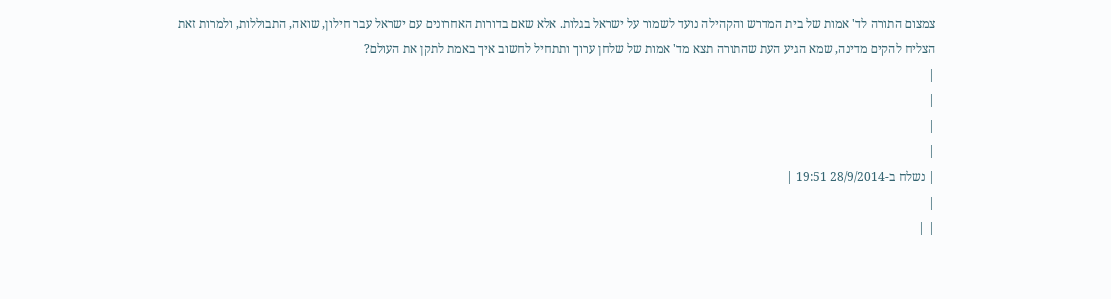צמצום התורה לד' אמות של בית המדרש והקהילה נועד לשמור על ישראל בגלות. אלא שאם בדורות האחרונים עם ישראל עבר חילון, שואה, התבוללות, ולמרות זאת הצליח להקים מדינה, שמא הגיע העת שהתורה תצא מד' אמות של שלחן ערוך ותתחיל לחשוב איך באמת לתקן את העולם?
|
|
|
|
| נשלח ב-28/9/2014 19:51 |
|
| |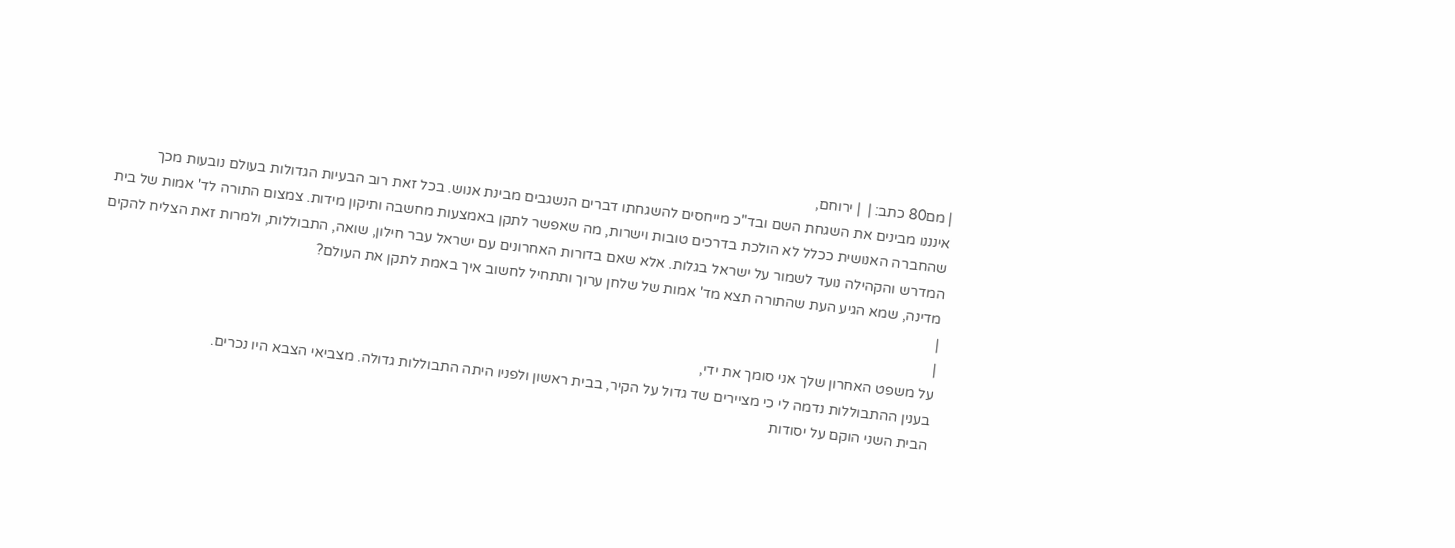| מם80 כתב: |  | ירוחם,
אינננו מבינים את השגחת השם ובד"כ מייחסים להשגחתו דברים הנשגבים מבינת אנוש. בכל זאת רוב הבעיות הגדולות בעולם נובעות מכך שהחברה האנושית ככלל לא הולכת בדרכים טובות וישרות, מה שאפשר לתקן באמצעות מחשבה ותיקון מידות. צמצום התורה לד' אמות של בית המדרש והקהילה נועד לשמור על ישראל בגלות. אלא שאם בדורות האחרונים עם ישראל עבר חילון, שואה, התבוללות, ולמרות זאת הצליח להקים מדינה, שמא הגיע העת שהתורה תצא מד' אמות של שלחן ערוך ותתחיל לחשוב איך באמת לתקן את העולם?
|
|
על משפט האחרון שלך אני סומך את ידי,
בענין ההתבוללות נדמה לי כי מציירים שד גדול על הקיר, בבית ראשון ולפניו היתה התבוללות גדולה. מצביאי הצבא היו נכרים.
הבית השני הוקם על יסודות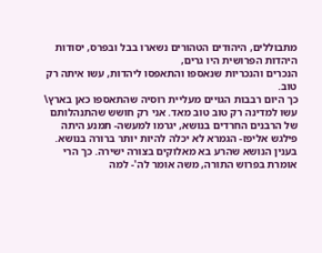מתבוללים, היהודים הטהורים נשארו בבל ובפרס, יסודות היהדות הפרושית היו גרים,
הנכרים והנכריות שנאספו והתאפסו ליהדות, עשו איתה רק טוב.
כך היום רבבות הגויים מעליית רוסיה שהתאספו כאן בארץ\ עשו למדינה רק טוב טוב מאד. אני רק חושש שהתנהלותם של הרבנים החרדים בנושא, יגרמו למעשה- תמנע היתה פילגש אליפז- הגמרא לא יכלה להיות יותר ברורה בנושא.
בענין הנושא שהרע בא מאלוקים בצורה ישירה. כך הרי אומרת בפרוש התורה, משה אומר לה'- למה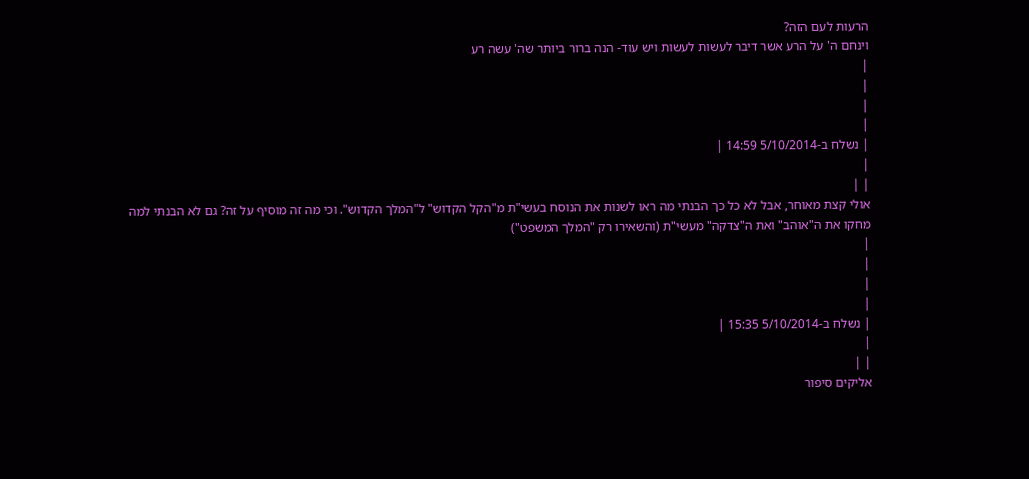הרעות לעם הזה?
וינחם ה' על הרע אשר דיבר לעשות לעשות ויש עוד- הנה ברור ביותר שה' עשה רע
|
|
|
|
| נשלח ב-5/10/2014 14:59 |
|
| |
אולי קצת מאוחר, אבל לא כל כך הבנתי מה ראו לשנות את הנוסח בעשי"ת מ"הקל הקדוש" ל"המלך הקדוש". וכי מה זה מוסיף על זה? גם לא הבנתי למה מחקו את ה"אוהב" ואת ה"צדקה" מעשי"ת (והשאירו רק "המלך המשפט")
|
|
|
|
| נשלח ב-5/10/2014 15:35 |
|
| |
אליקים סיפור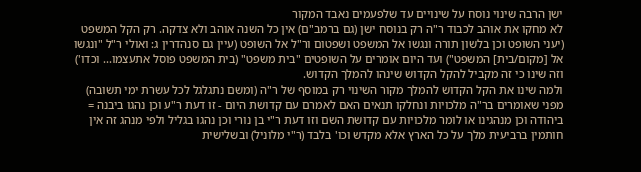ישן הרבה שינוי נוסח על שינויים עד שלפעמים נאבד המקור
לא מחקו את אוהב לכבוד ר"ה רק בנוסח ישן (גם ברמב"ם) אין כל השנה אוהב ולא צדקה. רק הקל המשפט (יעני השופט וכן בלשון תורה ונגשו אל המשפט ושפטום ור"ל אל השופט (עיין גם סנהדרין ג: ואולי ר"ל "ונגשו אל [מקום/בית] המשפט") ועד היום אומרים על השופטים "בית משפט" (בית המשפט פוסל אתעצמו... וכדו')
וזה שינו כי זה מקביל להקל הקדוש שינהו להמלך הקדוש.
ולמה שינו את הקל הקדוש להמלך מקור השינוי רק במוסף של ר"ה (ומשם נתגלגל לכל עשרת ימי תשובה) מפני שאומרים בר"ה מלכויות ונחלקו תנאים האם לאמרם עם קדושת היום - זו דעת ר"ע וכן נהגו ביבנה = ביהודה וכן מנהגינו או לומר מלכויות עם קדושת השם וזו דעת ר"י בן נורי וכן נהגו בגליל ולפי מנהג זה אין חותמין ברביעית מלך על כל הארץ אלא מקדש וכו' בלבד (ר"י מלוניל) ובשלישית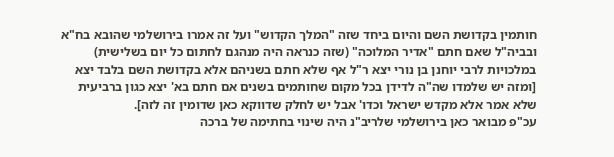חותמין בקדושת השם והיום ביחד שזה "המלך הקדוש" ועל זה אמרו בירושלמי שהובא בח"א ובביה"ל שאם חתם "אדיר המלוכה" (שזה כנראה היה מנהגם לחתום כל יום בשלישית) במלכויות לרבי יוחנן בן נורי יצא ר"ל אף שלא חתם בשניהם אלא בקדושת השם בלבד יצא [ומזה יש שלמדו שה"ה לדידן בכל מקום שחותמים בשנים אם חתם בא' יצא כגון ברביעית שלא אמר אלא מקדש ישראל וכדו' אבל יש לחלק שדווקא כאן שדומין זה לזה].
עכ"פ מבואר כאן בירושלמי שלריב"נ היה שינוי בחתימה של ברכה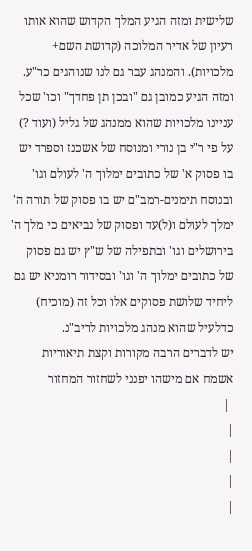שלישית ומזה הגיע המלך הקדוש שהוא אותו רעיון של אדיר המלוכה (קדושת השם+ מלכויות). והמנהג עבר גם לנו שנוהגים כר"ע.
ומזה הגיע כמובן גם "ובכן תן פחדך" וכו' שכל עניינו מלכויות שהוא ממנהג של גליל (ועוד ?) על פי ר"י בן נורי ומנוסח של אשכנז וספרד יש בו פסוק א' של כתובים ימלוך ה' לעולם וגו' ובנוסח תימנים-רמב"ם יש בו פסוק של תורה ה' ימלך לעולם ו(ל)עד ופסוק של נביאים כי מלך ה' בירושלים וגו' ובתפילה של ש"ץ יש גם פסוק של כתובים ימלוך ה' וגו' ובסידור רומניא יש גם ליחיד שלושת פסוקים אלו וכל זה (מוכיח) כדלעיל שהוא מנהג מלכויות לריב"נ.
יש לדברים הרבה מקורות וקצת תיאוריות
אשמח אם מישהו יפנני לשחזור המחזור
 |
|
|
|
|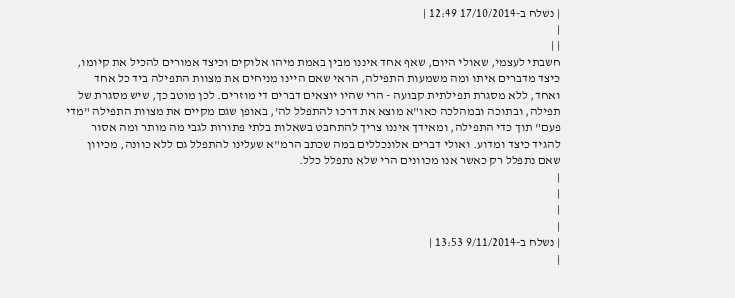| נשלח ב-17/10/2014 12:49 |
|
| |
חשבתי לעצמי, שאולי היום, שאף אחד איננו מבין באמת מיהו אלוקים וכיצד אמורים להכיל את קיומו, כיצד מדברים איתו ומה משמעות התפילה, הראי שאם היינו מניחים את מצוות התפילה ביד כל אחד ואחד, ללא מסגרת תפילתית קבועה - הרי שהיו יוצאים דברים די מוזרים. לכן מוטב כך, שיש מסגרת של תפילה, ובתוכה ובמהלכה כאו"א מוצא את דרכו להתפלל לה', באופן שגם מקיים את מצוות התפילה "מדי פעם" תוך כדי התפילה, ומאידך איננו צריך להתחבט בשאלות בלתי פתורות לגבי מה מותר ומה אסור להגיד כיצד ומדוע. ואולי דברים אלונכללים במה שכתב הרמ"א שעלינו להתפלל גם ללא כוונה, מכיוון שאם נתפלל רק כאשר אנו מכוונים הרי שלא נתפלל כלל.
|
|
|
|
| נשלח ב-9/11/2014 13:53 |
|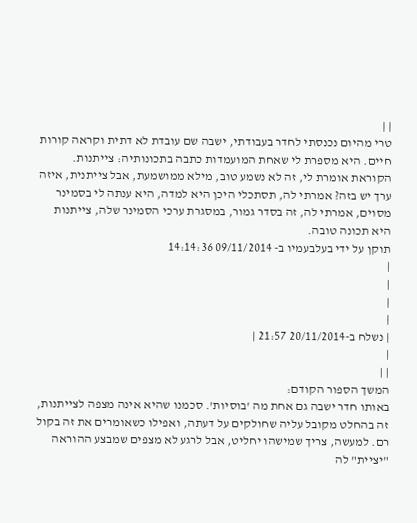| |
טרי מהיום נכנסתי לחדר בעבודתי, ישבה שם עובדת לא דתית וקראה קורות חיים. היא מספרת לי שאחת המועמדות כתבה בתכונותיה: צייתנות. הקוראת אומרת לי, זה לא נשמע טוב, מילא ממושמעת, אבל צייתנית, איזה ערך יש בזה? אמרתי לה, תסתכלי היכן היא למדה, היא ענתה לי בסמינר מסוים, אמרתי לה, זה בסדר גמור, במסגרת ערכי הסמינר שלה, צייתנות היא תכונה טובה.
תוקן על ידי בעלבעמיו ב- 09/11/2014 14:14:36
|
|
|
|
| נשלח ב-20/11/2014 21:57 |
|
| |
המשך הספור הקודם:
באותו חדר ישבה גם אחת מה 'בוסיות'. סכמנו שהיא אינה מצפה לצייתנות, זה בהחלט מקובל עליה שחולקים על דעתה, ואפילו כשאומרים את זה בקול רם. למעשה, צריך שמישהו יחליט, אבל לרגע לא מצפים שמבצע ההוראה "יציית" לה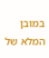במובן המלא של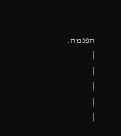הפנמה.
|
|
|
|
|